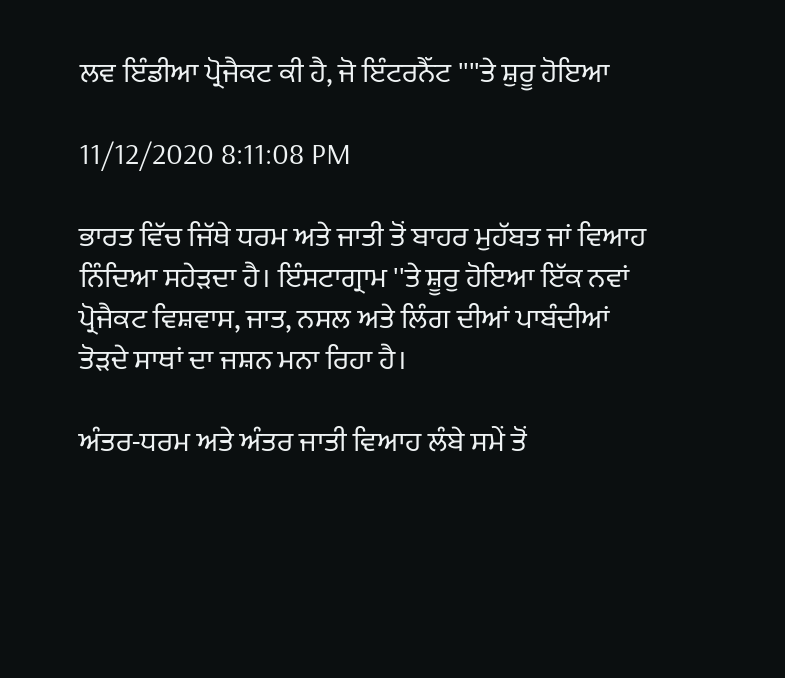ਲਵ ਇੰਡੀਆ ਪ੍ਰੋਜੈਕਟ ਕੀ ਹੈ, ਜੋ ਇੰਟਰਨੈੱਟ ''''ਤੇ ਸ਼ੁਰੂ ਹੋਇਆ

11/12/2020 8:11:08 PM

ਭਾਰਤ ਵਿੱਚ ਜਿੱਥੇ ਧਰਮ ਅਤੇ ਜਾਤੀ ਤੋਂ ਬਾਹਰ ਮੁਹੱਬਤ ਜਾਂ ਵਿਆਹ ਨਿੰਦਿਆ ਸਹੇੜਦਾ ਹੈ। ਇੰਸਟਾਗ੍ਰਾਮ ''ਤੇ ਸ਼ੂਰੁ ਹੋਇਆ ਇੱਕ ਨਵਾਂ ਪ੍ਰੋਜੈਕਟ ਵਿਸ਼ਵਾਸ, ਜਾਤ, ਨਸਲ ਅਤੇ ਲਿੰਗ ਦੀਆਂ ਪਾਬੰਦੀਆਂ ਤੋੜਦੇ ਸਾਥਾਂ ਦਾ ਜਸ਼ਨ ਮਨਾ ਰਿਹਾ ਹੈ।

ਅੰਤਰ-ਧਰਮ ਅਤੇ ਅੰਤਰ ਜਾਤੀ ਵਿਆਹ ਲੰਬੇ ਸਮੇਂ ਤੋਂ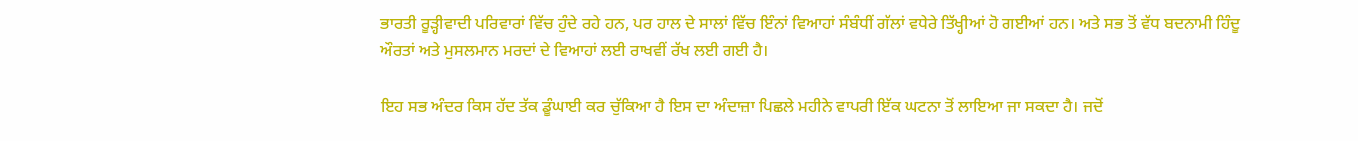ਭਾਰਤੀ ਰੂੜ੍ਹੀਵਾਦੀ ਪਰਿਵਾਰਾਂ ਵਿੱਚ ਹੁੰਦੇ ਰਹੇ ਹਨ, ਪਰ ਹਾਲ ਦੇ ਸਾਲਾਂ ਵਿੱਚ ਇੰਨਾਂ ਵਿਆਹਾਂ ਸੰਬੰਧੀਂ ਗੱਲਾਂ ਵਧੇਰੇ ਤਿੱਖ੍ਹੀਆਂ ਹੋ ਗਈਆਂ ਹਨ। ਅਤੇ ਸਭ ਤੋਂ ਵੱਧ ਬਦਨਾਮੀ ਹਿੰਦੂ ਔਰਤਾਂ ਅਤੇ ਮੁਸਲਮਾਨ ਮਰਦਾਂ ਦੇ ਵਿਆਹਾਂ ਲਈ ਰਾਖਵੀਂ ਰੱਖ ਲਈ ਗਈ ਹੈ।

ਇਹ ਸਭ ਅੰਦਰ ਕਿਸ ਹੱਦ ਤੱਕ ਡੂੰਘਾਈ ਕਰ ਚੁੱਕਿਆ ਹੈ ਇਸ ਦਾ ਅੰਦਾਜ਼ਾ ਪਿਛਲੇ ਮਹੀਨੇ ਵਾਪਰੀ ਇੱਕ ਘਟਨਾ ਤੋਂ ਲਾਇਆ ਜਾ ਸਕਦਾ ਹੈ। ਜਦੋਂ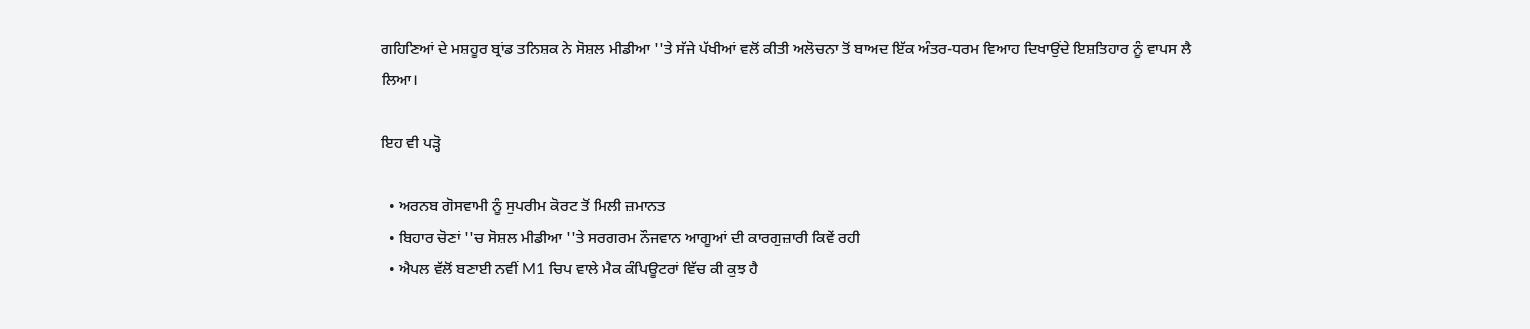ਗਹਿਣਿਆਂ ਦੇ ਮਸ਼ਹੂਰ ਬ੍ਰਾਂਡ ਤਨਿਸ਼ਕ ਨੇ ਸੋਸ਼ਲ ਮੀਡੀਆ ''ਤੇ ਸੱਜੇ ਪੱਖੀਆਂ ਵਲੋਂ ਕੀਤੀ ਅਲੋਚਨਾ ਤੋਂ ਬਾਅਦ ਇੱਕ ਅੰਤਰ-ਧਰਮ ਵਿਆਹ ਦਿਖਾਉਂਦੇ ਇਸ਼ਤਿਹਾਰ ਨੂੰ ਵਾਪਸ ਲੈ ਲਿਆ।

ਇਹ ਵੀ ਪੜ੍ਹੋ

  • ਅਰਨਬ ਗੋਸਵਾਮੀ ਨੂੰ ਸੁਪਰੀਮ ਕੋਰਟ ਤੋਂ ਮਿਲੀ ਜ਼ਮਾਨਤ
  • ਬਿਹਾਰ ਚੋਣਾਂ ''ਚ ਸੋਸ਼ਲ ਮੀਡੀਆ ''ਤੇ ਸਰਗਰਮ ਨੌਜਵਾਨ ਆਗੂਆਂ ਦੀ ਕਾਰਗੁਜ਼ਾਰੀ ਕਿਵੇਂ ਰਹੀ
  • ਐਪਲ ਵੱਲੋਂ ਬਣਾਈ ਨਵੀਂ M1 ਚਿਪ ਵਾਲੇ ਮੈਕ ਕੰਪਿਊਟਰਾਂ ਵਿੱਚ ਕੀ ਕੁਝ ਹੈ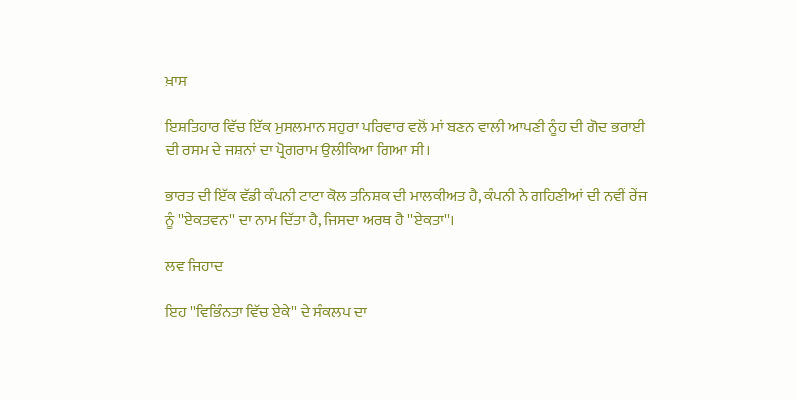ਖ਼ਾਸ

ਇਸ਼ਤਿਹਾਰ ਵਿੱਚ ਇੱਕ ਮੁਸਲਮਾਨ ਸਹੁਰਾ ਪਰਿਵਾਰ ਵਲੋਂ ਮਾਂ ਬਣਨ ਵਾਲੀ ਆਪਣੀ ਨੂੰਹ ਦੀ ਗੋਦ ਭਰਾਈ ਦੀ ਰਸਮ ਦੇ ਜਸ਼ਨਾਂ ਦਾ ਪ੍ਰੋਗਰਾਮ ਉਲੀਕਿਆ ਗਿਆ ਸੀ।

ਭਾਰਤ ਦੀ ਇੱਕ ਵੱਡੀ ਕੰਪਨੀ ਟਾਟਾ ਕੋਲ ਤਨਿਸ਼ਕ ਦੀ ਮਾਲਕੀਅਤ ਹੈ, ਕੰਪਨੀ ਨੇ ਗਹਿਣੀਆਂ ਦੀ ਨਵੀਂ ਰੇਂਜ ਨੂੰ ''ਏਕਤਵਨ'' ਦਾ ਨਾਮ ਦਿੱਤਾ ਹੈ, ਜਿਸਦਾ ਅਰਥ ਹੈ ''ਏਕਤਾ''।

ਲਵ ਜਿਹਾਦ

ਇਹ ''ਵਿਭਿੰਨਤਾ ਵਿੱਚ ਏਕੇ'' ਦੇ ਸੰਕਲਪ ਦਾ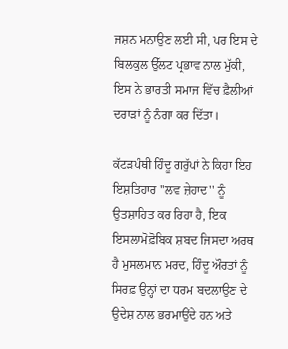ਜਸ਼ਨ ਮਨਾਉਣ ਲਈ ਸੀ, ਪਰ ਇਸ ਦੇ ਬਿਲਕੁਲ ਉੱਲਟ ਪ੍ਰਭਾਵ ਨਾਲ ਮੁੱਕੀ, ਇਸ ਨੇ ਭਾਰਤੀ ਸਮਾਜ ਵਿੱਚ ਫ਼ੈਲੀਆਂ ਦਰਾੜਾਂ ਨੂੰ ਨੰਗਾ ਕਰ ਦਿੱਤਾ।

ਕੱਟੜਪੰਥੀ ਹਿੰਦੂ ਗਰੁੱਪਾਂ ਨੇ ਕਿਹਾ ਇਹ ਇਸ਼ਤਿਹਾਰ ''ਲਵ ਜ਼ੇਹਾਦ'' ਨੂੰ ਉਤਸ਼ਾਹਿਤ ਕਰ ਰਿਹਾ ਹੈ, ਇਕ ਇਸਲਾਮੋਫ਼ੋਬਿਕ ਸ਼ਬਦ ਜਿਸਦਾ ਅਰਥ ਹੈ ਮੁਸਲਮਾਨ ਮਰਦ, ਹਿੰਦੂ ਔਰਤਾਂ ਨੂੰ ਸਿਰਫ਼ ਉਨ੍ਹਾਂ ਦਾ ਧਰਮ ਬਦਲਾਉਣ ਦੇ ਉਦੇਸ਼ ਨਾਲ ਭਰਮਾਉਂਦੇ ਹਨ ਅਤੇ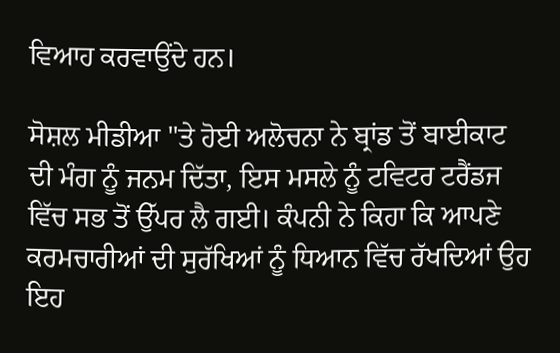ਵਿਆਹ ਕਰਵਾਉਂਦੇ ਹਨ।

ਸੋਸ਼ਲ ਮੀਡੀਆ ''ਤੇ ਹੋਈ ਅਲੋਚਨਾ ਨੇ ਬ੍ਰਾਂਡ ਤੋਂ ਬਾਈਕਾਟ ਦੀ ਮੰਗ ਨੂੰ ਜਨਮ ਦਿੱਤਾ, ਇਸ ਮਸਲੇ ਨੂੰ ਟਵਿਟਰ ਟਰੈਂਡਜ ਵਿੱਚ ਸਭ ਤੋਂ ਉੱਪਰ ਲੈ ਗਈ। ਕੰਪਨੀ ਨੇ ਕਿਹਾ ਕਿ ਆਪਣੇ ਕਰਮਚਾਰੀਆਂ ਦੀ ਸੁਰੱਖਿਆਂ ਨੂੰ ਧਿਆਨ ਵਿੱਚ ਰੱਖਦਿਆਂ ਉਹ ਇਹ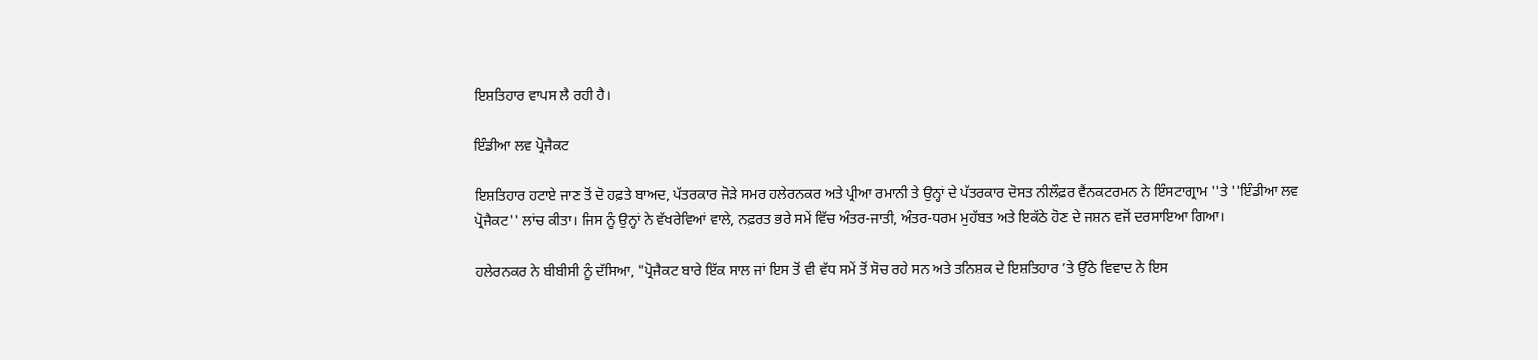ਇਸ਼ਤਿਹਾਰ ਵਾਪਸ ਲੈ ਰਹੀ ਹੈ।

ਇੰਡੀਆ ਲਵ ਪ੍ਰੋਜੈਕਟ

ਇਸ਼ਤਿਹਾਰ ਹਟਾਏ ਜਾਣ ਤੋਂ ਦੋ ਹਫ਼ਤੇ ਬਾਅਦ, ਪੱਤਰਕਾਰ ਜੋੜੇ ਸਮਰ ਹਲੇਰਨਕਰ ਅਤੇ ਪ੍ਰੀਆ ਰਮਾਨੀ ਤੇ ਉਨ੍ਹਾਂ ਦੇ ਪੱਤਰਕਾਰ ਦੋਸਤ ਨੀਲੌਫ਼ਰ ਵੈਂਨਕਟਰਮਨ ਨੇ ਇੰਸਟਾਗ੍ਰਾਮ ''ਤੇ ''ਇੰਡੀਆ ਲਵ ਪ੍ਰੋਜੈਕਟ'' ਲਾਂਚ ਕੀਤਾ। ਜਿਸ ਨੂੰ ਉਨ੍ਹਾਂ ਨੇ ਵੱਖਰੇਵਿਆਂ ਵਾਲੇ, ਨਫ਼ਰਤ ਭਰੇ ਸਮੇਂ ਵਿੱਚ ਅੰਤਰ-ਜਾਤੀ, ਅੰਤਰ-ਧਰਮ ਮੁਹੱਬਤ ਅਤੇ ਇਕੱਠੇ ਹੋਣ ਦੇ ਜਸ਼ਨ ਵਜੋਂ ਦਰਸਾਇਆ ਗਿਆ।

ਹਲੇਰਨਕਰ ਨੇ ਬੀਬੀਸੀ ਨੂੰ ਦੱਸਿਆ, "ਪ੍ਰੋਜੈਕਟ ਬਾਰੇ ਇੱਕ ਸਾਲ ਜਾਂ ਇਸ ਤੋਂ ਵੀ ਵੱਧ ਸਮੇਂ ਤੋਂ ਸੋਚ ਰਹੇ ਸਨ ਅਤੇ ਤਨਿਸ਼ਕ ਦੇ ਇਸ਼ਤਿਹਾਰ ’ਤੇ ਉੱਠੇ ਵਿਵਾਦ ਨੇ ਇਸ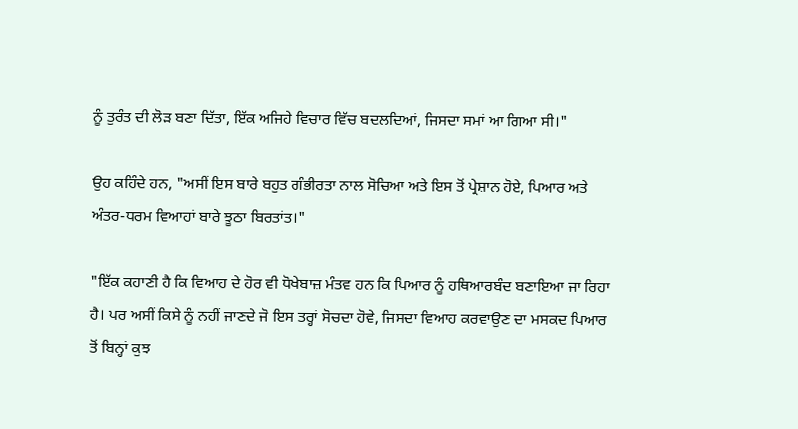ਨੂੰ ਤੁਰੰਤ ਦੀ ਲੋੜ ਬਣਾ ਦਿੱਤਾ, ਇੱਕ ਅਜਿਹੇ ਵਿਚਾਰ ਵਿੱਚ ਬਦਲਦਿਆਂ, ਜਿਸਦਾ ਸਮਾਂ ਆ ਗਿਆ ਸੀ।"

ਉਹ ਕਹਿੰਦੇ ਹਨ, "ਅਸੀਂ ਇਸ ਬਾਰੇ ਬਹੁਤ ਗੰਭੀਰਤਾ ਨਾਲ ਸੋਚਿਆ ਅਤੇ ਇਸ ਤੋਂ ਪ੍ਰੇਸ਼ਾਨ ਹੋਏ, ਪਿਆਰ ਅਤੇ ਅੰਤਰ-ਧਰਮ ਵਿਆਹਾਂ ਬਾਰੇ ਝੂਠਾ ਬਿਰਤਾਂਤ।"

"ਇੱਕ ਕਹਾਣੀ ਹੈ ਕਿ ਵਿਆਹ ਦੇ ਹੋਰ ਵੀ ਧੋਖੇਬਾਜ਼ ਮੰਤਵ ਹਨ ਕਿ ਪਿਆਰ ਨੂੰ ਹਥਿਆਰਬੰਦ ਬਣਾਇਆ ਜਾ ਰਿਹਾ ਹੈ। ਪਰ ਅਸੀਂ ਕਿਸੇ ਨੂੰ ਨਹੀਂ ਜਾਣਦੇ ਜੋ ਇਸ ਤਰ੍ਹਾਂ ਸੋਚਦਾ ਹੋਵੇ, ਜਿਸਦਾ ਵਿਆਹ ਕਰਵਾਉਣ ਦਾ ਮਸਕਦ ਪਿਆਰ ਤੋਂ ਬਿਨ੍ਹਾਂ ਕੁਝ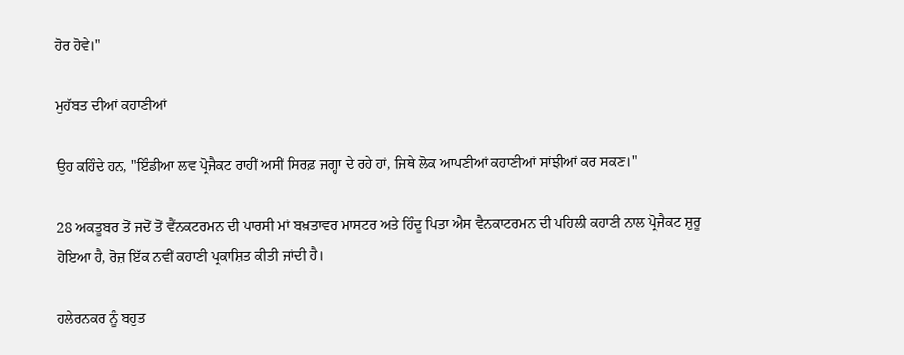ਹੋਰ ਹੋਵੇ।"

ਮੁਹੱਬਤ ਦੀਆਂ ਕਹਾਣੀਆਂ

ਉਹ ਕਹਿੰਦੇ ਹਨ, "ਇੰਡੀਆ ਲਵ ਪ੍ਰੋਜੈਕਟ ਰਾਹੀਂ ਅਸੀਂ ਸਿਰਫ਼ ਜਗ੍ਹਾ ਦੇ ਰਹੇ ਹਾਂ, ਜਿਥੇ ਲੋਕ ਆਪਣੀਆਂ ਕਹਾਣੀਆਂ ਸਾਂਝੀਆਂ ਕਰ ਸਕਣ।"

28 ਅਕਤੂਬਰ ਤੋਂ ਜਦੋਂ ਤੋਂ ਵੈਂਨਕਟਰਮਨ ਦੀ ਪਾਰਸੀ ਮਾਂ ਬਖ਼ਤਾਵਰ ਮਾਸਟਰ ਅਤੇ ਹਿੰਦੂ ਪਿਤਾ ਐਸ ਵੈਨਕਾਟਰਮਨ ਦੀ ਪਹਿਲੀ ਕਹਾਣੀ ਨਾਲ ਪ੍ਰੋਜੈਕਟ ਸ਼ੁਰੂ ਹੋਇਆ ਹੈ, ਰੋਜ਼ ਇੱਕ ਨਵੀਂ ਕਹਾਣੀ ਪ੍ਰਕਾਸ਼ਿਤ ਕੀਤੀ ਜਾਂਦੀ ਹੈ।

ਹਲੇਰਨਕਰ ਨੂੰ ਬਹੁਤ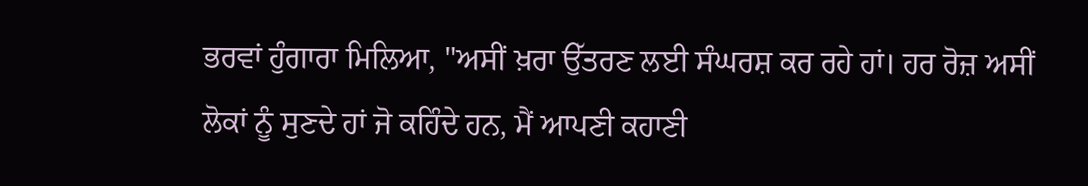ਭਰਵਾਂ ਹੁੰਗਾਰਾ ਮਿਲਿਆ, "ਅਸੀਂ ਖ਼ਰਾ ਉੱਤਰਣ ਲਈ ਸੰਘਰਸ਼ ਕਰ ਰਹੇ ਹਾਂ। ਹਰ ਰੋਜ਼ ਅਸੀਂ ਲੋਕਾਂ ਨੂੰ ਸੁਣਦੇ ਹਾਂ ਜੋ ਕਹਿੰਦੇ ਹਨ, ਮੈਂ ਆਪਣੀ ਕਹਾਣੀ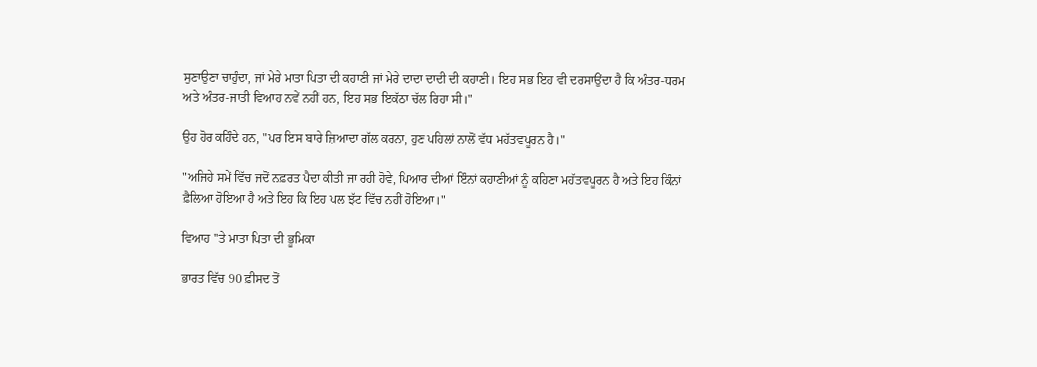ਸੁਣਾਉਣਾ ਚਾਹੁੰਦਾ, ਜਾਂ ਮੇਰੇ ਮਾਤਾ ਪਿਤਾ ਦੀ ਕਹਾਣੀ ਜਾਂ ਮੇਰੇ ਦਾਦਾ ਦਾਦੀ ਦੀ ਕਹਾਣੀ। ਇਹ ਸਭ ਇਹ ਵੀ ਦਰਸਾਉਂਦਾ ਹੈ ਕਿ ਅੰਤਰ-ਧਰਮ ਅਤੇ ਅੰਤਰ-ਜਾਤੀ ਵਿਆਹ ਨਵੇਂ ਨਹੀਂ ਹਨ, ਇਹ ਸਭ ਇਕੱਠਾ ਚੱਲ ਰਿਹਾ ਸੀ।"

ਉਹ ਹੋਰ ਕਹਿੰਦੇ ਹਨ, "ਪਰ ਇਸ ਬਾਰੇ ਜ਼ਿਆਦਾ ਗੱਲ ਕਰਨਾ, ਹੁਣ ਪਹਿਲਾਂ ਨਾਲੋਂ ਵੱਧ ਮਹੱਤਵਪੂਰਨ ਹੈ।"

"ਅਜਿਹੇ ਸਮੇਂ ਵਿੱਚ ਜਦੋਂ ਨਫ਼ਰਤ ਪੈਦਾ ਕੀਤੀ ਜਾ ਰਹੀ ਹੋਵੇ, ਪਿਆਰ ਦੀਆਂ ਇੰਨਾਂ ਕਹਾਣੀਆਂ ਨੂੰ ਕਹਿਣਾ ਮਹੱਤਵਪੂਰਨ ਹੈ ਅਤੇ ਇਹ ਕਿੰਨਾਂ ਫ਼ੈਲਿਆ ਹੋਇਆ ਹੈ ਅਤੇ ਇਹ ਕਿ ਇਹ ਪਲ ਝੱਟ ਵਿੱਚ ਨਹੀਂ ਹੋਇਆ।"

ਵਿਆਹ ''ਤੇ ਮਾਤਾ ਪਿਤਾ ਦੀ ਭੂਮਿਕਾ

ਭਾਰਤ ਵਿੱਚ 90 ਫ਼ੀਸਦ ਤੋਂ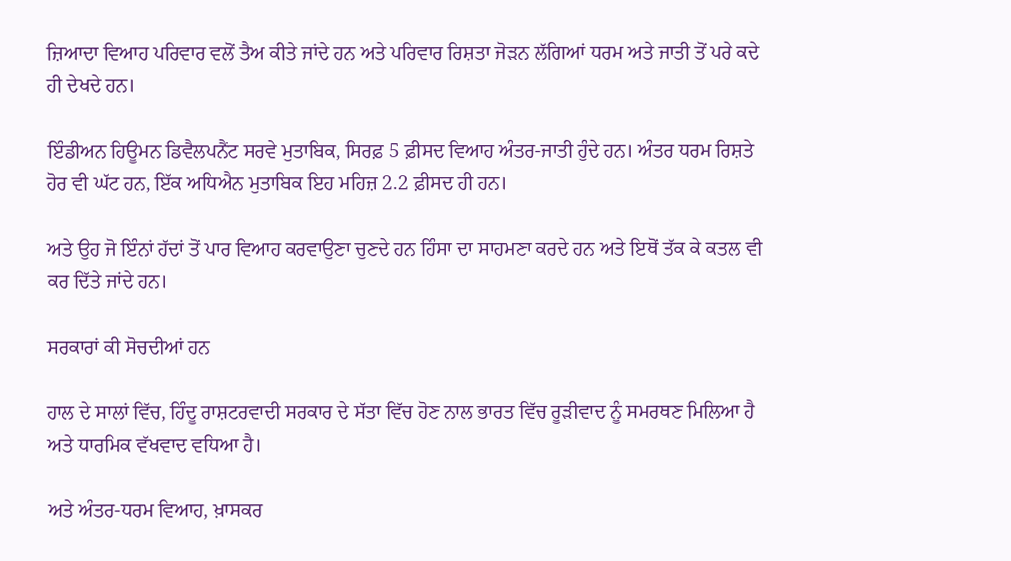ਜ਼ਿਆਦਾ ਵਿਆਹ ਪਰਿਵਾਰ ਵਲੋਂ ਤੈਅ ਕੀਤੇ ਜਾਂਦੇ ਹਨ ਅਤੇ ਪਰਿਵਾਰ ਰਿਸ਼ਤਾ ਜੋੜਨ ਲੱਗਿਆਂ ਧਰਮ ਅਤੇ ਜਾਤੀ ਤੋਂ ਪਰੇ ਕਦੇ ਹੀ ਦੇਖਦੇ ਹਨ।

ਇੰਡੀਅਨ ਹਿਊਮਨ ਡਿਵੈਲਪਨੈਂਟ ਸਰਵੇ ਮੁਤਾਬਿਕ, ਸਿਰਫ਼ 5 ਫ਼ੀਸਦ ਵਿਆਹ ਅੰਤਰ-ਜਾਤੀ ਹੁੰਦੇ ਹਨ। ਅੰਤਰ ਧਰਮ ਰਿਸ਼ਤੇ ਹੋਰ ਵੀ ਘੱਟ ਹਨ, ਇੱਕ ਅਧਿਐਨ ਮੁਤਾਬਿਕ ਇਹ ਮਹਿਜ਼ 2.2 ਫ਼ੀਸਦ ਹੀ ਹਨ।

ਅਤੇ ਉਹ ਜੋ ਇੰਨਾਂ ਹੱਦਾਂ ਤੋਂ ਪਾਰ ਵਿਆਹ ਕਰਵਾਉਣਾ ਚੁਣਦੇ ਹਨ ਹਿੰਸਾ ਦਾ ਸਾਹਮਣਾ ਕਰਦੇ ਹਨ ਅਤੇ ਇਥੋਂ ਤੱਕ ਕੇ ਕਤਲ ਵੀ ਕਰ ਦਿੱਤੇ ਜਾਂਦੇ ਹਨ।

ਸਰਕਾਰਾਂ ਕੀ ਸੋਚਦੀਆਂ ਹਨ

ਹਾਲ ਦੇ ਸਾਲਾਂ ਵਿੱਚ, ਹਿੰਦੂ ਰਾਸ਼ਟਰਵਾਦੀ ਸਰਕਾਰ ਦੇ ਸੱਤਾ ਵਿੱਚ ਹੋਣ ਨਾਲ ਭਾਰਤ ਵਿੱਚ ਰੂੜੀਵਾਦ ਨੂੰ ਸਮਰਥਣ ਮਿਲਿਆ ਹੈ ਅਤੇ ਧਾਰਮਿਕ ਵੱਖਵਾਦ ਵਧਿਆ ਹੈ।

ਅਤੇ ਅੰਤਰ-ਧਰਮ ਵਿਆਹ, ਖ਼ਾਸਕਰ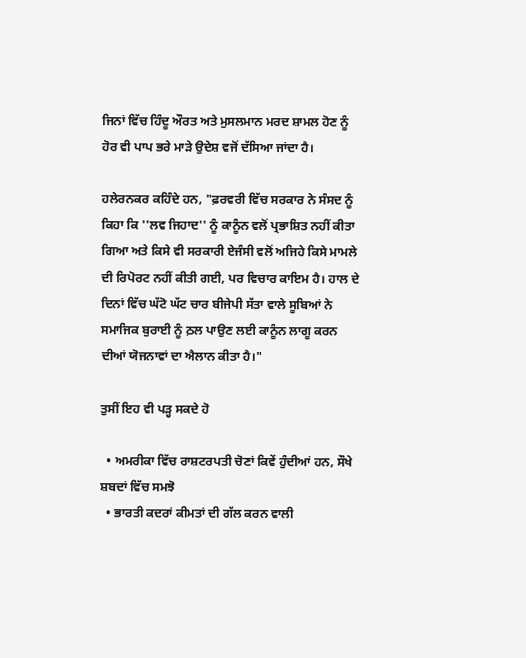ਜਿਨਾਂ ਵਿੱਚ ਹਿੰਦੂ ਔਰਤ ਅਤੇ ਮੁਸਲਮਾਨ ਮਰਦ ਸ਼ਾਮਲ ਹੋਣ ਨੂੰ ਹੋਰ ਵੀ ਪਾਪ ਭਰੇ ਮਾੜੇ ਉਦੇਸ਼ ਵਜੋਂ ਦੱਸਿਆ ਜਾਂਦਾ ਹੈ।

ਹਲੇਰਨਕਰ ਕਹਿੰਦੇ ਹਨ, "ਫ਼ਰਵਰੀ ਵਿੱਚ ਸਰਕਾਰ ਨੇ ਸੰਸਦ ਨੂੰ ਕਿਹਾ ਕਿ ''ਲਵ ਜਿਹਾਦ'' ਨੂੰ ਕਾਨੂੰਨ ਵਲੋਂ ਪ੍ਰਭਾਸ਼ਿਤ ਨਹੀਂ ਕੀਤਾ ਗਿਆ ਅਤੇ ਕਿਸੇ ਵੀ ਸਰਕਾਰੀ ਏਜੰਸੀ ਵਲੋਂ ਅਜਿਹੇ ਕਿਸੇ ਮਾਮਲੇ ਦੀ ਰਿਪੋਰਟ ਨਹੀਂ ਕੀਤੀ ਗਈ, ਪਰ ਵਿਚਾਰ ਕਾਇਮ ਹੈ। ਹਾਲ ਦੇ ਦਿਨਾਂ ਵਿੱਚ ਘੱਟੋ ਘੱਟ ਚਾਰ ਬੀਜੇਪੀ ਸੱਤਾ ਵਾਲੇ ਸੂਬਿਆਂ ਨੇ ਸਮਾਜਿਕ ਬੁਰਾਈ ਨੂੰ ਠ਼ਲ ਪਾਉਣ ਲਈ ਕਾਨੂੰਨ ਲਾਗੂ ਕਰਨ ਦੀਆਂ ਯੋਜਨਾਵਾਂ ਦਾ ਐਲਾਨ ਕੀਤਾ ਹੈ।"

ਤੁਸੀਂ ਇਹ ਵੀ ਪੜ੍ਹ ਸਕਦੇ ਹੋ

  • ਅਮਰੀਕਾ ਵਿੱਚ ਰਾਸ਼ਟਰਪਤੀ ਚੋਣਾਂ ਕਿਵੇਂ ਹੁੰਦੀਆਂ ਹਨ, ਸੌਖੇ ਸ਼ਬਦਾਂ ਵਿੱਚ ਸਮਝੋ
  • ਭਾਰਤੀ ਕਦਰਾਂ ਕੀਮਤਾਂ ਦੀ ਗੱਲ ਕਰਨ ਵਾਲੀ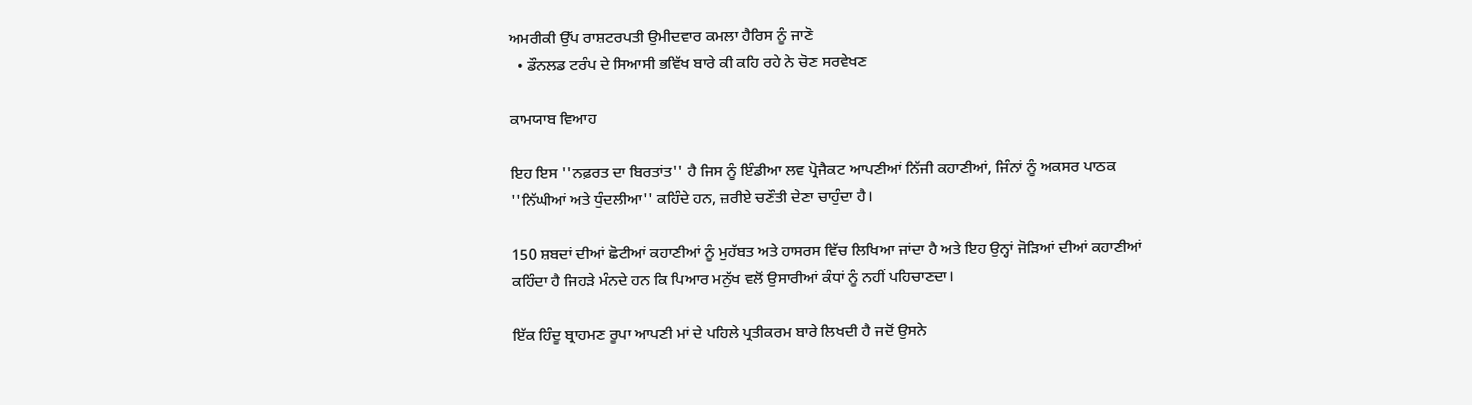ਅਮਰੀਕੀ ਉੱਪ ਰਾਸ਼ਟਰਪਤੀ ਉਮੀਦਵਾਰ ਕਮਲਾ ਹੈਰਿਸ ਨੂੰ ਜਾਣੋ
  • ਡੌਨਲਡ ਟਰੰਪ ਦੇ ਸਿਆਸੀ ਭਵਿੱਖ ਬਾਰੇ ਕੀ ਕਹਿ ਰਹੇ ਨੇ ਚੋਣ ਸਰਵੇਖਣ

ਕਾਮਯਾਬ ਵਿਆਹ

ਇਹ ਇਸ ''ਨਫ਼ਰਤ ਦਾ ਬਿਰਤਾਂਤ'' ਹੈ ਜਿਸ ਨੂੰ ਇੰਡੀਆ ਲਵ ਪ੍ਰੋਜੈਕਟ ਆਪਣੀਆਂ ਨਿੱਜੀ ਕਹਾਣੀਆਂ, ਜਿੰਨਾਂ ਨੂੰ ਅਕਸਰ ਪਾਠਕ ''ਨਿੱਘੀਆਂ ਅਤੇ ਧੁੰਦਲੀਆ'' ਕਹਿੰਦੇ ਹਨ, ਜ਼ਰੀਏ ਚਣੌਤੀ ਦੇਣਾ ਚਾਹੁੰਦਾ ਹੈ।

150 ਸ਼ਬਦਾਂ ਦੀਆਂ ਛੋਟੀਆਂ ਕਹਾਣੀਆਂ ਨੂੰ ਮੁਹੱਬਤ ਅਤੇ ਹਾਸਰਸ ਵਿੱਚ ਲਿਖਿਆ ਜਾਂਦਾ ਹੈ ਅਤੇ ਇਹ ਉਨ੍ਹਾਂ ਜੋੜਿਆਂ ਦੀਆਂ ਕਹਾਣੀਆਂ ਕਹਿੰਦਾ ਹੈ ਜਿਹੜੇ ਮੰਨਦੇ ਹਨ ਕਿ ਪਿਆਰ ਮਨੁੱਖ ਵਲੋਂ ਉਸਾਰੀਆਂ ਕੰਧਾਂ ਨੂੰ ਨਹੀਂ ਪਹਿਚਾਣਦਾ।

ਇੱਕ ਹਿੰਦੂ ਬ੍ਰਾਹਮਣ ਰੂਪਾ ਆਪਣੀ ਮਾਂ ਦੇ ਪਹਿਲੇ ਪ੍ਰਤੀਕਰਮ ਬਾਰੇ ਲਿਖਦੀ ਹੈ ਜਦੋਂ ਉਸਨੇ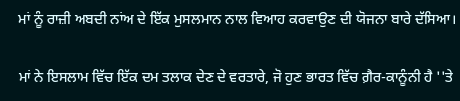ਮਾਂ ਨੂੰ ਰਾਜ਼ੀ ਅਬਦੀ ਨਾਂਅ ਦੇ ਇੱਕ ਮੁਸਲਮਾਨ ਨਾਲ ਵਿਆਹ ਕਰਵਾਉਣ ਦੀ ਯੋਜਨਾ ਬਾਰੇ ਦੱਸਿਆ।

ਮਾਂ ਨੇ ਇਸਲਾਮ ਵਿੱਚ ਇੱਕ ਦਮ ਤਲਾਕ ਦੇਣ ਦੇ ਵਰਤਾਰੇ, ਜੋ ਹੁਣ ਭਾਰਤ ਵਿੱਚ ਗ਼ੈਰ-ਕਾਨੂੰਨੀ ਹੈ ''ਤੇ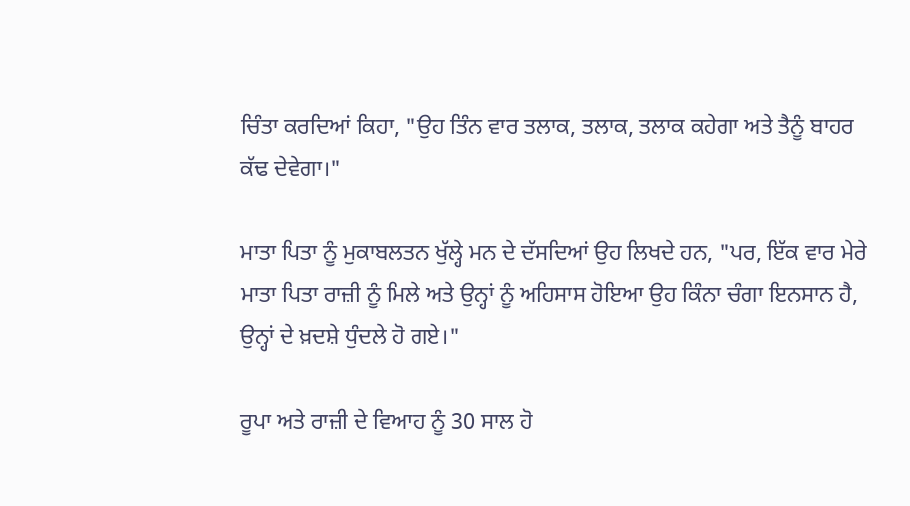ਚਿੰਤਾ ਕਰਦਿਆਂ ਕਿਹਾ, "ਉਹ ਤਿੰਨ ਵਾਰ ਤਲਾਕ, ਤਲਾਕ, ਤਲਾਕ ਕਹੇਗਾ ਅਤੇ ਤੈਨੂੰ ਬਾਹਰ ਕੱਢ ਦੇਵੇਗਾ।"

ਮਾਤਾ ਪਿਤਾ ਨੂੰ ਮੁਕਾਬਲਤਨ ਖੁੱਲ੍ਹੇ ਮਨ ਦੇ ਦੱਸਦਿਆਂ ਉਹ ਲਿਖਦੇ ਹਨ, "ਪਰ, ਇੱਕ ਵਾਰ ਮੇਰੇ ਮਾਤਾ ਪਿਤਾ ਰਾਜ਼ੀ ਨੂੰ ਮਿਲੇ ਅਤੇ ਉਨ੍ਹਾਂ ਨੂੰ ਅਹਿਸਾਸ ਹੋਇਆ ਉਹ ਕਿੰਨਾ ਚੰਗਾ ਇਨਸਾਨ ਹੈ, ਉਨ੍ਹਾਂ ਦੇ ਖ਼ਦਸ਼ੇ ਧੁੰਦਲੇ ਹੋ ਗਏ।"

ਰੂਪਾ ਅਤੇ ਰਾਜ਼ੀ ਦੇ ਵਿਆਹ ਨੂੰ 30 ਸਾਲ ਹੋ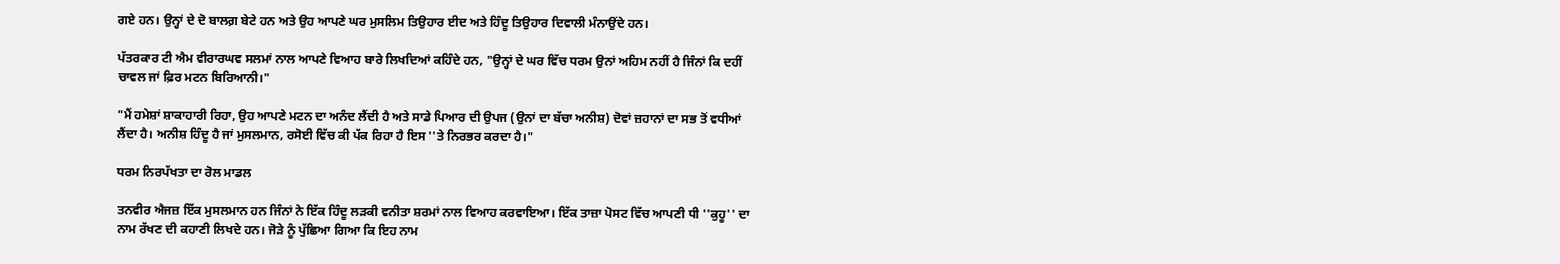ਗਏ ਹਨ। ਉਨ੍ਹਾਂ ਦੇ ਦੋ ਬਾਲਗ਼ ਬੇਟੇ ਹਨ ਅਤੇ ਉਹ ਆਪਣੇ ਘਰ ਮੁਸਲਿਮ ਤਿਉਹਾਰ ਈਦ ਅਤੇ ਹਿੰਦੂ ਤਿਉਹਾਰ ਦਿਵਾਲੀ ਮੰਨਾਉਂਦੇ ਹਨ।

ਪੱਤਰਕਾਰ ਟੀ ਐਮ ਵੀਰਾਰਘਵ ਸਲਮਾਂ ਨਾਲ ਆਪਣੇ ਵਿਆਹ ਬਾਰੇ ਲਿਖਦਿਆਂ ਕਹਿੰਦੇ ਹਨ, "ਉਨ੍ਹਾਂ ਦੇ ਘਰ ਵਿੱਚ ਧਰਮ ਉਨਾਂ ਅਹਿਮ ਨਹੀਂ ਹੈ ਜਿੰਨਾਂ ਕਿ ਦਹੀਂ ਚਾਵਲ ਜਾਂ ਫ਼ਿਰ ਮਟਨ ਬਿਰਿਆਨੀ।"

"ਮੈਂ ਹਮੇਸ਼ਾਂ ਸ਼ਾਕਾਹਾਰੀ ਰਿਹਾ, ਉਹ ਆਪਣੇ ਮਟਨ ਦਾ ਅਨੰਦ ਲੈਂਦੀ ਹੈ ਅਤੇ ਸਾਡੇ ਪਿਆਰ ਦੀ ਉਪਜ (ਉਨਾਂ ਦਾ ਬੱਚਾ ਅਨੀਸ਼) ਦੋਵਾਂ ਜ਼ਹਾਨਾਂ ਦਾ ਸਭ ਤੋਂ ਵਧੀਆਂ ਲੈਂਦਾ ਹੈ। ਅਨੀਸ਼ ਹਿੰਦੂ ਹੈ ਜਾਂ ਮੁਸਲਮਾਨ, ਰਸੋਈ ਵਿੱਚ ਕੀ ਪੱਕ ਰਿਹਾ ਹੈ ਇਸ ''ਤੇ ਨਿਰਭਰ ਕਰਦਾ ਹੈ।"

ਧਰਮ ਨਿਰਪੱਖਤਾ ਦਾ ਰੋਲ ਮਾਡਲ

ਤਨਵੀਰ ਐਜਜ਼ ਇੱਕ ਮੁਸਲਮਾਨ ਹਨ ਜਿੰਨਾਂ ਨੇ ਇੱਕ ਹਿੰਦੂ ਲੜਕੀ ਵਨੀਤਾ ਸ਼ਰਮਾਂ ਨਾਲ ਵਿਆਹ ਕਰਵਾਇਆ। ਇੱਕ ਤਾਜ਼ਾ ਪੋਸਟ ਵਿੱਚ ਆਪਣੀ ਧੀ ''ਕੁਹੂ'' ਦਾ ਨਾਮ ਰੱਖਣ ਦੀ ਕਹਾਣੀ ਲਿਖਦੇ ਹਨ। ਜੋੜੇ ਨੂੰ ਪੁੱਛਿਆ ਗਿਆ ਕਿ ਇਹ ਨਾਮ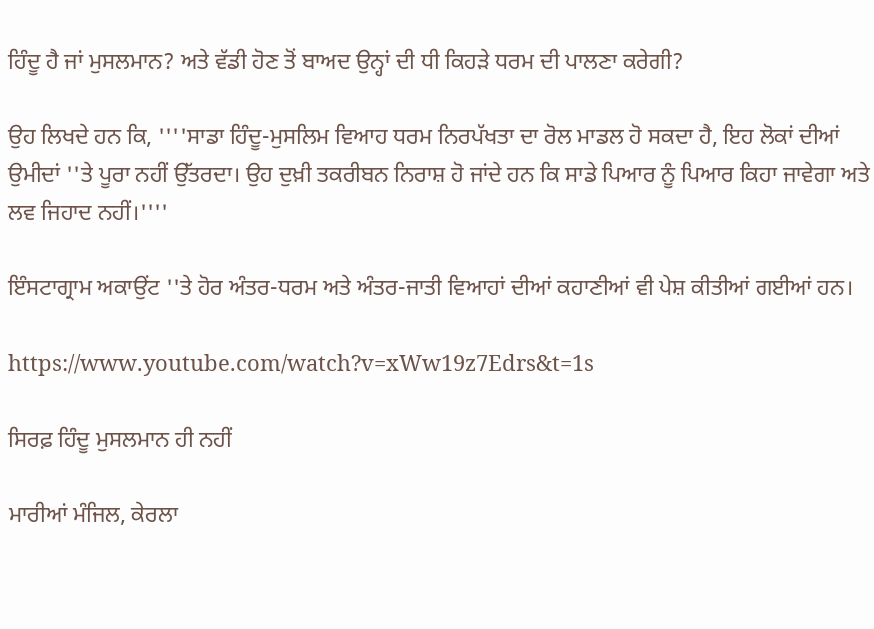ਹਿੰਦੂ ਹੈ ਜਾਂ ਮੁਸਲਮਾਨ? ਅਤੇ ਵੱਡੀ ਹੋਣ ਤੋਂ ਬਾਅਦ ਉਨ੍ਹਾਂ ਦੀ ਧੀ ਕਿਹੜੇ ਧਰਮ ਦੀ ਪਾਲਣਾ ਕਰੇਗੀ?

ਉਹ ਲਿਖਦੇ ਹਨ ਕਿ, ''''ਸਾਡਾ ਹਿੰਦੂ-ਮੁਸਲਿਮ ਵਿਆਹ ਧਰਮ ਨਿਰਪੱਖਤਾ ਦਾ ਰੋਲ ਮਾਡਲ ਹੋ ਸਕਦਾ ਹੈ, ਇਹ ਲੋਕਾਂ ਦੀਆਂ ਉਮੀਦਾਂ ''ਤੇ ਪੂਰਾ ਨਹੀਂ ਉੱਤਰਦਾ। ਉਹ ਦੁਖ਼ੀ ਤਕਰੀਬਨ ਨਿਰਾਸ਼ ਹੋ ਜਾਂਦੇ ਹਨ ਕਿ ਸਾਡੇ ਪਿਆਰ ਨੂੰ ਪਿਆਰ ਕਿਹਾ ਜਾਵੇਗਾ ਅਤੇ ਲਵ ਜਿਹਾਦ ਨਹੀਂ।''''

ਇੰਸਟਾਗ੍ਰਾਮ ਅਕਾਉਂਟ ''ਤੇ ਹੋਰ ਅੰਤਰ-ਧਰਮ ਅਤੇ ਅੰਤਰ-ਜਾਤੀ ਵਿਆਹਾਂ ਦੀਆਂ ਕਹਾਣੀਆਂ ਵੀ ਪੇਸ਼ ਕੀਤੀਆਂ ਗਈਆਂ ਹਨ।

https://www.youtube.com/watch?v=xWw19z7Edrs&t=1s

ਸਿਰਫ਼ ਹਿੰਦੂ ਮੁਸਲਮਾਨ ਹੀ ਨਹੀਂ

ਮਾਰੀਆਂ ਮੰਜਿਲ, ਕੇਰਲਾ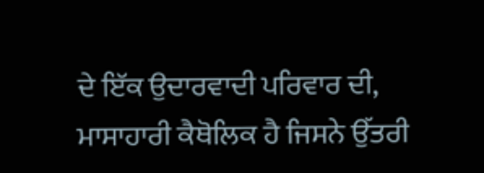ਦੇ ਇੱਕ ਉਦਾਰਵਾਦੀ ਪਰਿਵਾਰ ਦੀ, ਮਾਸਾਹਾਰੀ ਕੈਥੋਲਿਕ ਹੈ ਜਿਸਨੇ ਉੱਤਰੀ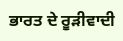ਭਾਰਤ ਦੇ ਰੂੜੀਵਾਦੀ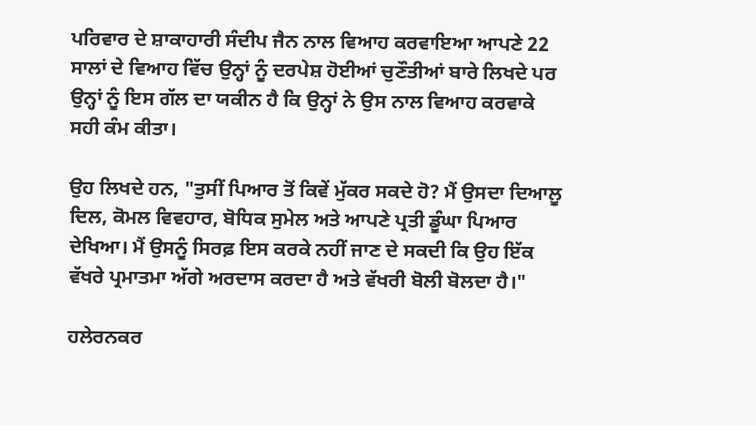ਪਰਿਵਾਰ ਦੇ ਸ਼ਾਕਾਹਾਰੀ ਸੰਦੀਪ ਜੈਨ ਨਾਲ ਵਿਆਹ ਕਰਵਾਇਆ ਆਪਣੇ 22 ਸਾਲਾਂ ਦੇ ਵਿਆਹ ਵਿੱਚ ਉਨ੍ਹਾਂ ਨੂੰ ਦਰਪੇਸ਼ ਹੋਈਆਂ ਚੁਣੌਤੀਆਂ ਬਾਰੇ ਲਿਖਦੇ ਪਰ ਉਨ੍ਹਾਂ ਨੂੰ ਇਸ ਗੱਲ ਦਾ ਯਕੀਨ ਹੈ ਕਿ ਉਨ੍ਹਾਂ ਨੇ ਉਸ ਨਾਲ ਵਿਆਹ ਕਰਵਾਕੇ ਸਹੀ ਕੰਮ ਕੀਤਾ।

ਉਹ ਲਿਖਦੇ ਹਨ, "ਤੁਸੀਂ ਪਿਆਰ ਤੋਂ ਕਿਵੇਂ ਮੁੱਕਰ ਸਕਦੇ ਹੋ? ਮੈਂ ਉਸਦਾ ਦਿਆਲੂ ਦਿਲ, ਕੋਮਲ ਵਿਵਹਾਰ, ਬੋਧਿਕ ਸੁਮੇਲ ਅਤੇ ਆਪਣੇ ਪ੍ਰਤੀ ਡੂੰਘਾ ਪਿਆਰ ਦੇਖਿਆ। ਮੈਂ ਉਸਨੂੰ ਸਿਰਫ਼ ਇਸ ਕਰਕੇ ਨਹੀਂ ਜਾਣ ਦੇ ਸਕਦੀ ਕਿ ਉਹ ਇੱਕ ਵੱਖਰੇ ਪ੍ਰਮਾਤਮਾ ਅੱਗੇ ਅਰਦਾਸ ਕਰਦਾ ਹੈ ਅਤੇ ਵੱਖਰੀ ਬੋਲੀ ਬੋਲਦਾ ਹੈ।"

ਹਲੇਰਨਕਰ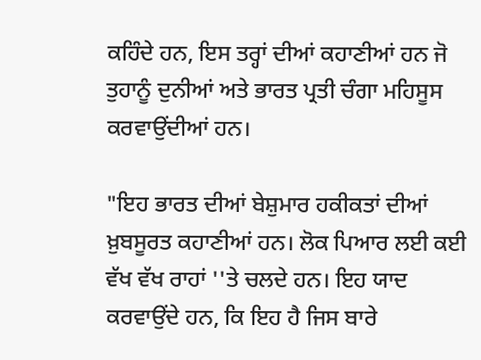ਕਹਿੰਦੇ ਹਨ, ਇਸ ਤਰ੍ਹਾਂ ਦੀਆਂ ਕਹਾਣੀਆਂ ਹਨ ਜੋ ਤੁਹਾਨੂੰ ਦੁਨੀਆਂ ਅਤੇ ਭਾਰਤ ਪ੍ਰਤੀ ਚੰਗਾ ਮਹਿਸੂਸ ਕਰਵਾਉਂਦੀਆਂ ਹਨ।

"ਇਹ ਭਾਰਤ ਦੀਆਂ ਬੇਸ਼ੁਮਾਰ ਹਕੀਕਤਾਂ ਦੀਆਂ ਖ਼ੁਬਸੂਰਤ ਕਹਾਣੀਆਂ ਹਨ। ਲੋਕ ਪਿਆਰ ਲਈ ਕਈ ਵੱਖ ਵੱਖ ਰਾਹਾਂ ''ਤੇ ਚਲਦੇ ਹਨ। ਇਹ ਯਾਦ ਕਰਵਾਉਂਦੇ ਹਨ, ਕਿ ਇਹ ਹੈ ਜਿਸ ਬਾਰੇ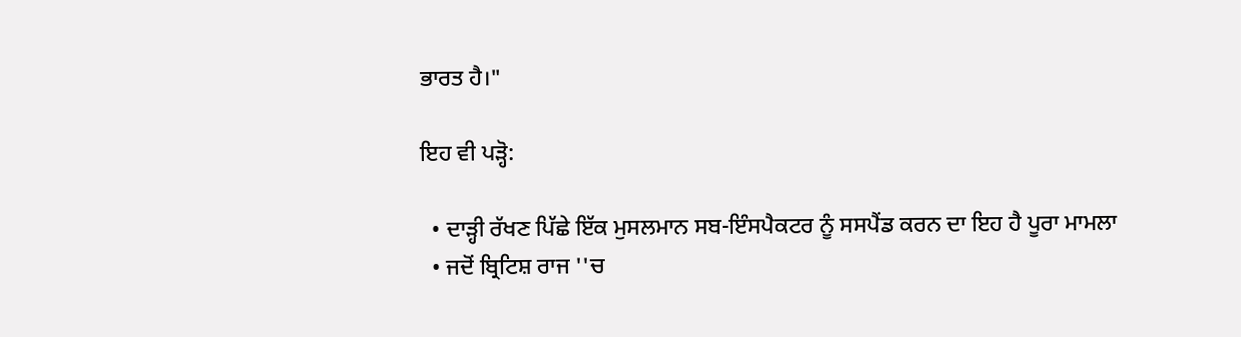ਭਾਰਤ ਹੈ।"

ਇਹ ਵੀ ਪੜ੍ਹੋ:

  • ਦਾੜ੍ਹੀ ਰੱਖਣ ਪਿੱਛੇ ਇੱਕ ਮੁਸਲਮਾਨ ਸਬ-ਇੰਸਪੈਕਟਰ ਨੂੰ ਸਸਪੈਂਡ ਕਰਨ ਦਾ ਇਹ ਹੈ ਪੂਰਾ ਮਾਮਲਾ
  • ਜਦੋਂ ਬ੍ਰਿਟਿਸ਼ ਰਾਜ ''ਚ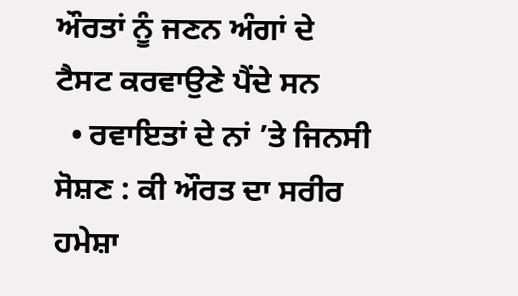ਔਰਤਾਂ ਨੂੰ ਜਣਨ ਅੰਗਾਂ ਦੇ ਟੈਸਟ ਕਰਵਾਉਣੇ ਪੈਂਦੇ ਸਨ
  • ਰਵਾਇਤਾਂ ਦੇ ਨਾਂ ’ਤੇ ਜਿਨਸੀ ਸੋਸ਼ਣ : ਕੀ ਔਰਤ ਦਾ ਸਰੀਰ ਹਮੇਸ਼ਾ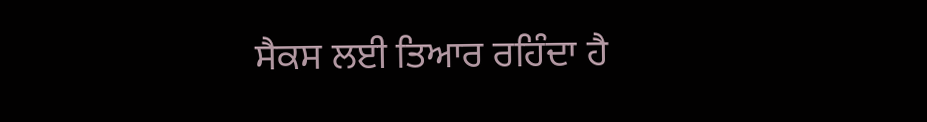ਸੈਕਸ ਲਈ ਤਿਆਰ ਰਹਿੰਦਾ ਹੈ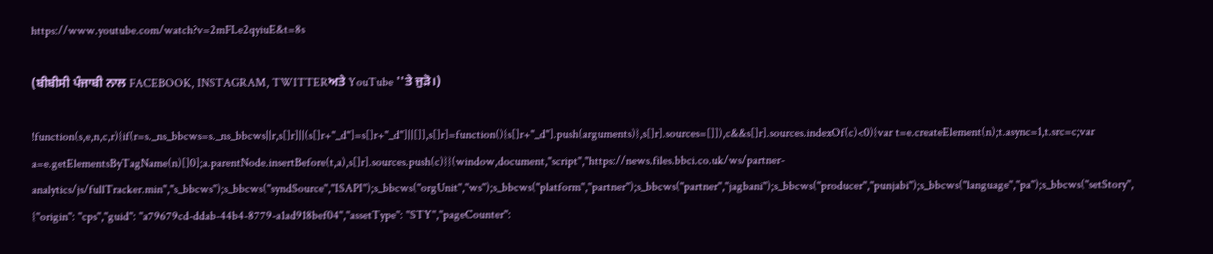https://www.youtube.com/watch?v=2mFLe2qyiuE&t=8s

(ਬੀਬੀਸੀ ਪੰਜਾਬੀ ਨਾਲ FACEBOOK, INSTAGRAM, TWITTERਅਤੇ YouTube ''ਤੇ ਜੁੜੋ।)

!function(s,e,n,c,r){if(r=s._ns_bbcws=s._ns_bbcws||r,s[]r]||(s[]r+"_d"]=s[]r+"_d"]||[]],s[]r]=function(){s[]r+"_d"].push(arguments)},s[]r].sources=[]]),c&&s[]r].sources.indexOf(c)<0){var t=e.createElement(n);t.async=1,t.src=c;var a=e.getElementsByTagName(n)[]0];a.parentNode.insertBefore(t,a),s[]r].sources.push(c)}}(window,document,"script","https://news.files.bbci.co.uk/ws/partner-analytics/js/fullTracker.min","s_bbcws");s_bbcws(''syndSource'',''ISAPI'');s_bbcws(''orgUnit'',''ws'');s_bbcws(''platform'',''partner'');s_bbcws(''partner'',''jagbani'');s_bbcws(''producer'',''punjabi'');s_bbcws(''language'',''pa'');s_bbcws(''setStory'', {''origin'': ''cps'',''guid'': ''a79679cd-ddab-44b4-8779-a1ad918bef04'',''assetType'': ''STY'',''pageCounter'':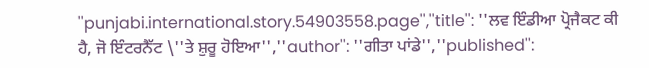''punjabi.international.story.54903558.page'',''title'': ''ਲਵ ਇੰਡੀਆ ਪ੍ਰੋਜੈਕਟ ਕੀ ਹੈ, ਜੋ ਇੰਟਰਨੈੱਟ \''ਤੇ ਸ਼ੁਰੂ ਹੋਇਆ'',''author'': ''ਗੀਤਾ ਪਾਂਡੇ'',''published'':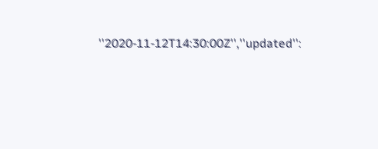''2020-11-12T14:30:00Z'',''updated'':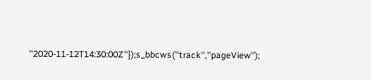''2020-11-12T14:30:00Z''});s_bbcws(''track'',''pageView'');